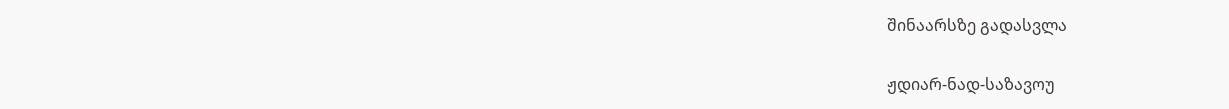შინაარსზე გადასვლა

ჟდიარ-ნად-საზავოუ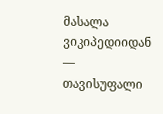მასალა ვიკიპედიიდან — თავისუფალი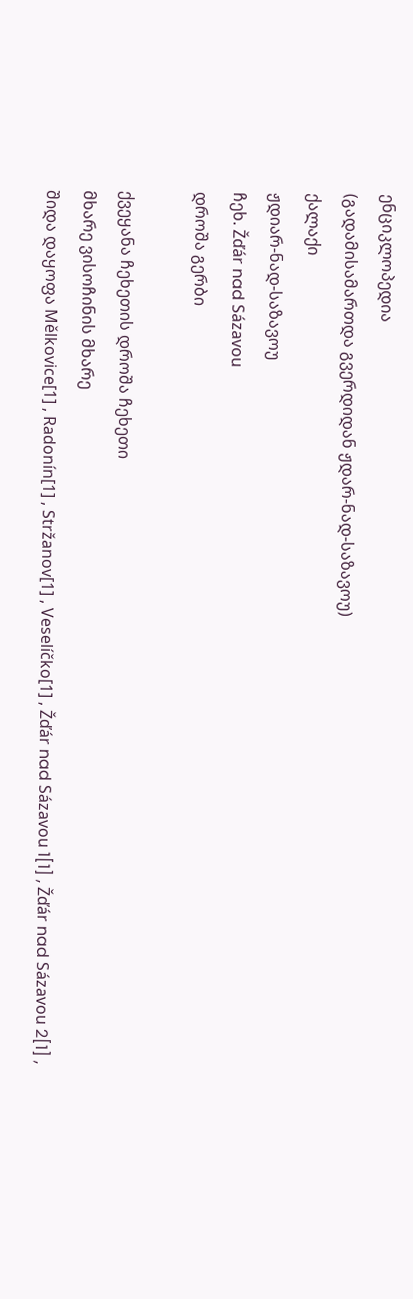ენციკლოპედია
(გადამისამართდა გვერდიდან ჟდარ-ნად-საზავოუ)
ქალაქი
ჟდიარ-ნად-საზავოუ
ჩეხ. Žďár nad Sázavou
დროშა გერბი

ქვეყანა ჩეხეთის დროშა ჩეხეთი
მხარე ვისოჩინის მხარე
შიდა დაყოფა Mělkovice[1] , Radonín[1] , Stržanov[1] , Veselíčko[1] , Žďár nad Sázavou 1[1] , Žďár nad Sázavou 2[1] ,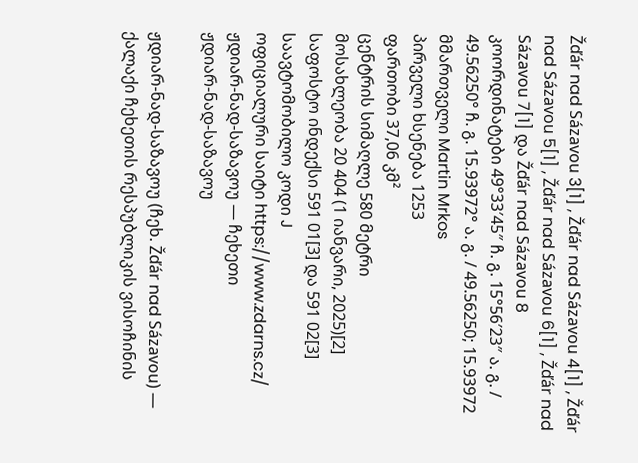Žďár nad Sázavou 3[1] , Žďár nad Sázavou 4[1] , Žďár nad Sázavou 5[1] , Žďár nad Sázavou 6[1] , Žďár nad Sázavou 7[1] და Žďár nad Sázavou 8
კოორდინატები 49°33′45″ ჩ. გ. 15°56′23″ ა. გ. / 49.56250° ჩ. გ. 15.93972° ა. გ. / 49.56250; 15.93972
მმართველი Martin Mrkos
პირველი ხსენება 1253
ფართობი 37,06 კმ²
ცენტრის სიმაღლე 580 მეტრი
მოსახლეობა 20 404 (1 იანვარი, 2025)[2]
საფოსტო ინდექსი 591 01[3] და 591 02[3]
საავტომობილო კოდი J
ოფიციალური საიტი https://www.zdarns.cz/
ჟდიარ-ნად-საზავოუ — ჩეხეთი
ჟდიარ-ნად-საზავოუ

ჟდიარ-ნად-საზავოუ (ჩეხ. Žďár nad Sázavou) — ქალაქი ჩეხეთის რესპუბლიკის ვისოჩინის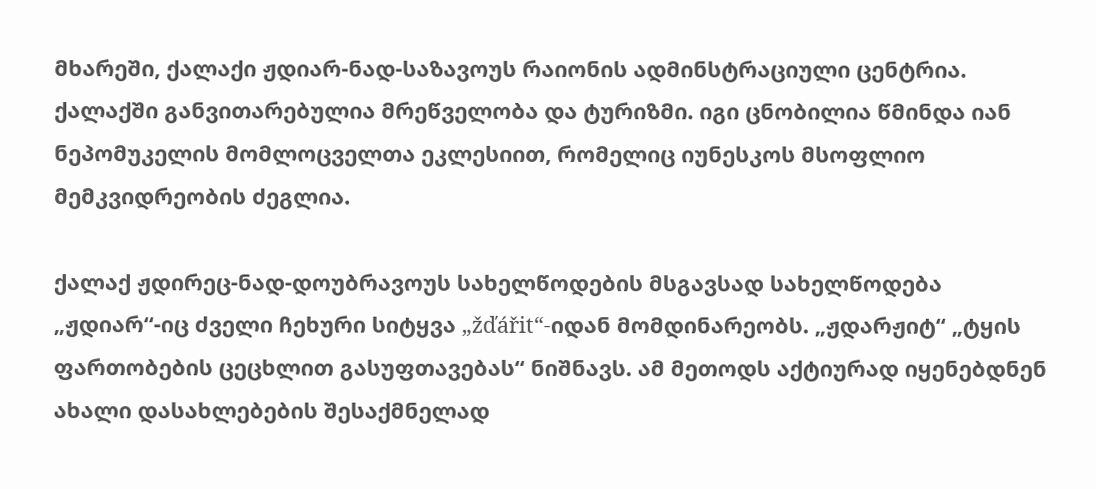მხარეში, ქალაქი ჟდიარ-ნად-საზავოუს რაიონის ადმინსტრაციული ცენტრია. ქალაქში განვითარებულია მრეწველობა და ტურიზმი. იგი ცნობილია წმინდა იან ნეპომუკელის მომლოცველთა ეკლესიით, რომელიც იუნესკოს მსოფლიო მემკვიდრეობის ძეგლია.

ქალაქ ჟდირეც-ნად-დოუბრავოუს სახელწოდების მსგავსად სახელწოდება „ჟდიარ“-იც ძველი ჩეხური სიტყვა „žďářit“-იდან მომდინარეობს. „ჟდარჟიტ“ „ტყის ფართობების ცეცხლით გასუფთავებას“ ნიშნავს. ამ მეთოდს აქტიურად იყენებდნენ ახალი დასახლებების შესაქმნელად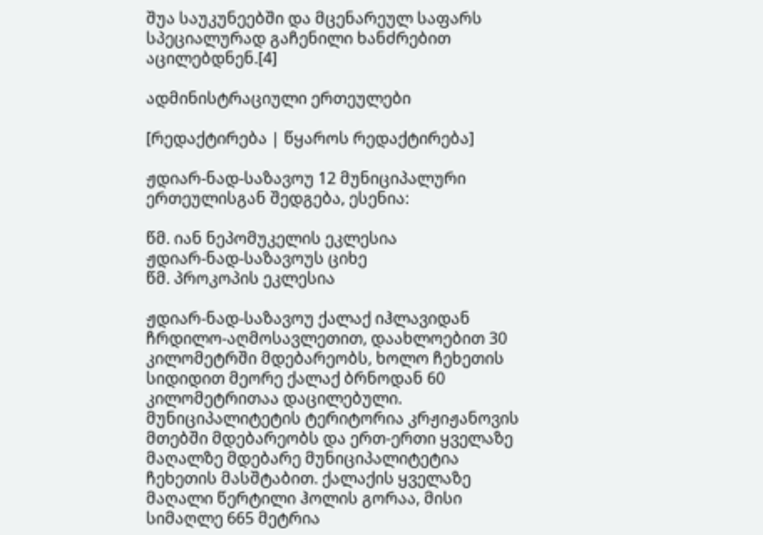შუა საუკუნეებში და მცენარეულ საფარს სპეციალურად გაჩენილი ხანძრებით აცილებდნენ.[4]

ადმინისტრაციული ერთეულები

[რედაქტირება | წყაროს რედაქტირება]

ჟდიარ-ნად-საზავოუ 12 მუნიციპალური ერთეულისგან შედგება, ესენია:

წმ. იან ნეპომუკელის ეკლესია
ჟდიარ-ნად-საზავოუს ციხე
წმ. პროკოპის ეკლესია

ჟდიარ-ნად-საზავოუ ქალაქ იჰლავიდან ჩრდილო-აღმოსავლეთით, დაახლოებით 30 კილომეტრში მდებარეობს, ხოლო ჩეხეთის სიდიდით მეორე ქალაქ ბრნოდან 60 კილომეტრითაა დაცილებული. მუნიციპალიტეტის ტერიტორია კრჟიჟანოვის მთებში მდებარეობს და ერთ-ერთი ყველაზე მაღალზე მდებარე მუნიციპალიტეტია ჩეხეთის მასშტაბით. ქალაქის ყველაზე მაღალი წერტილი ჰოლის გორაა, მისი სიმაღლე 665 მეტრია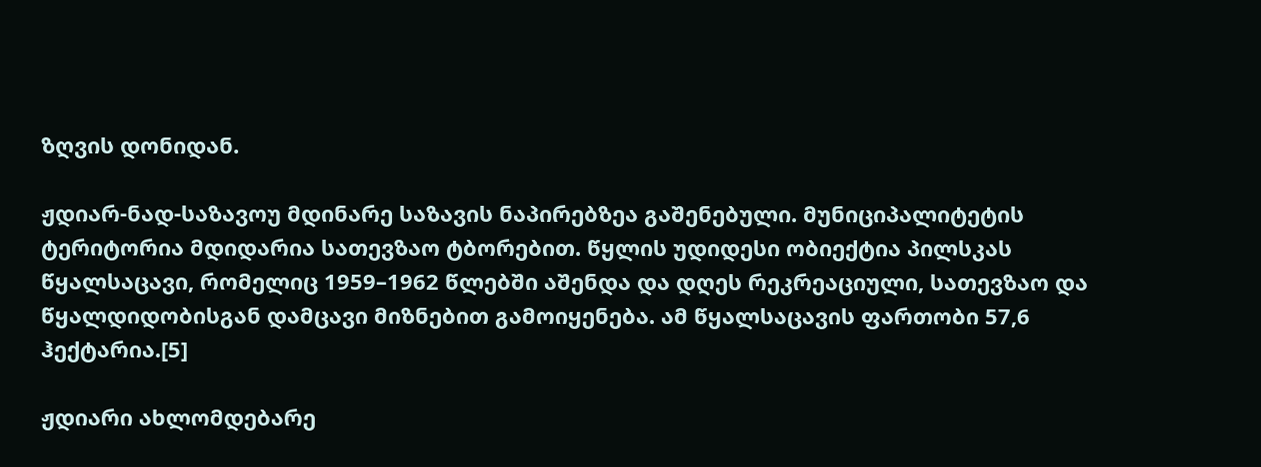ზღვის დონიდან.

ჟდიარ-ნად-საზავოუ მდინარე საზავის ნაპირებზეა გაშენებული. მუნიციპალიტეტის ტერიტორია მდიდარია სათევზაო ტბორებით. წყლის უდიდესი ობიექტია პილსკას წყალსაცავი, რომელიც 1959–1962 წლებში აშენდა და დღეს რეკრეაციული, სათევზაო და წყალდიდობისგან დამცავი მიზნებით გამოიყენება. ამ წყალსაცავის ფართობი 57,6 ჰექტარია.[5]

ჟდიარი ახლომდებარე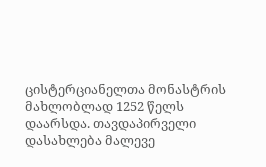ცისტერციანელთა მონასტრის მახლობლად 1252 წელს დაარსდა. თავდაპირველი დასახლება მალევე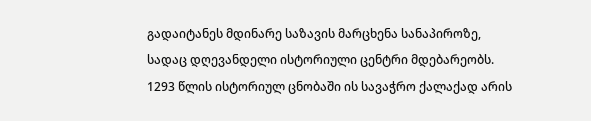გადაიტანეს მდინარე საზავის მარცხენა სანაპიროზე, სადაც დღევანდელი ისტორიული ცენტრი მდებარეობს. 1293 წლის ისტორიულ ცნობაში ის სავაჭრო ქალაქად არის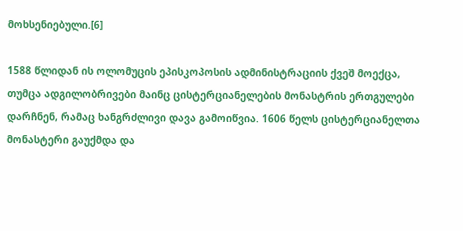მოხსენიებული.[6]

1588 წლიდან ის ოლომუცის ეპისკოპოსის ადმინისტრაციის ქვეშ მოექცა, თუმცა ადგილობრივები მაინც ცისტერციანელების მონასტრის ერთგულები დარჩნენ, რამაც ხანგრძლივი დავა გამოიწვია. 1606 წელს ცისტერციანელთა მონასტერი გაუქმდა და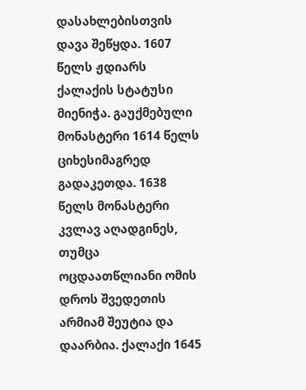დასახლებისთვის დავა შეწყდა. 1607 წელს ჟდიარს ქალაქის სტატუსი მიენიჭა. გაუქმებული მონასტერი 1614 წელს ციხესიმაგრედ გადაკეთდა. 1638 წელს მონასტერი კვლავ აღადგინეს, თუმცა ოცდაათწლიანი ომის დროს შვედეთის არმიამ შეუტია და დაარბია. ქალაქი 1645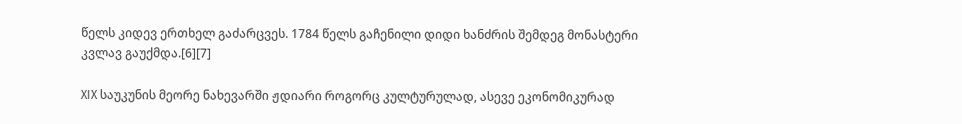წელს კიდევ ერთხელ გაძარცვეს. 1784 წელს გაჩენილი დიდი ხანძრის შემდეგ მონასტერი კვლავ გაუქმდა.[6][7]

XIX საუკუნის მეორე ნახევარში ჟდიარი როგორც კულტურულად, ასევე ეკონომიკურად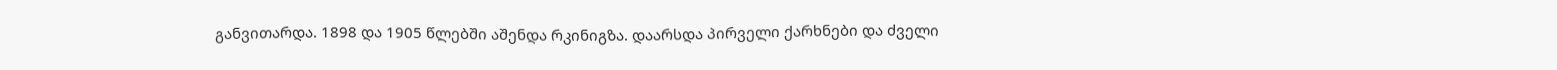განვითარდა. 1898 და 1905 წლებში აშენდა რკინიგზა. დაარსდა პირველი ქარხნები და ძველი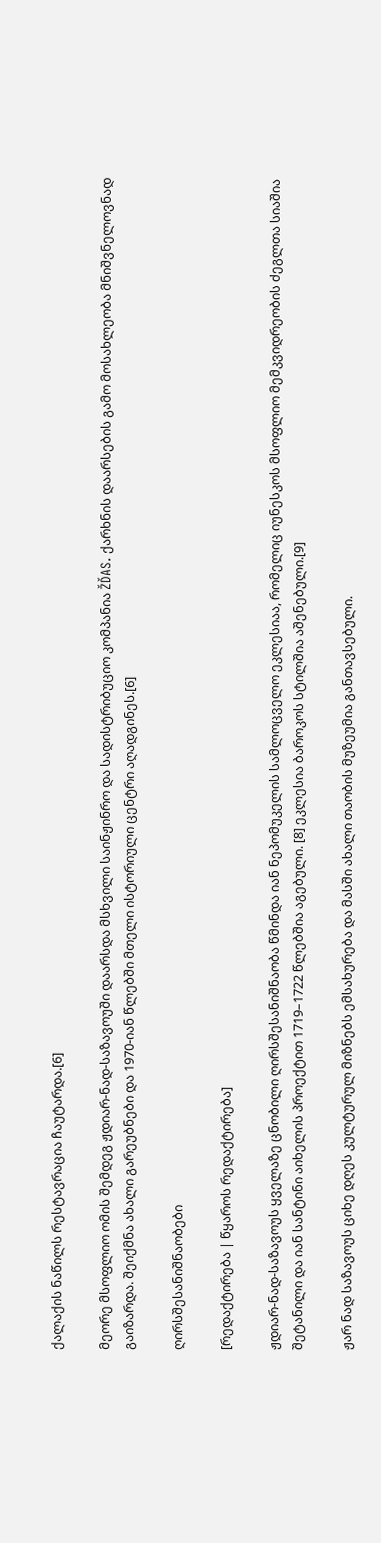ქალაქის ნაწილს რესტავრაცია ჩაუტარდა.[6]

მეორე მსოფლიო ომის შემდეგ ჟდიარ-ნად-საზავოუში დაარსდა მსხვილი საინჟინრო და სადისტრიბუციო კომპანია ŽĎAS. ქარხნის დაარსების გამო მოსახლეობა მნიშვნელოვნად გაიზარდა. შეიქმნა ახალი გარეუბნები და 1970-იან წლებში მთელი ისტორიული ცენტრი აღადგინეს.[6]

ღირსშესანიშნაობები

[რედაქტირება | წყაროს რედაქტირება]

ჟდიარ-ნად-საზავოუს ყველაზე ცნობილი ღირსშესანიშნაობა წმინდა იან ნეპომუკელის სამლოცველო ეკლესიაა, რომელიც იუნესკოს მსოფლიო მემკვიდრეობის ძეგლთა სიაშია შეტანილი და იან სანტინი აიხელის პროექტით 1719–1722 წლებშია აგებული. [8] ეკლესია ბაროკოს სტილშია აშენებული.[9]

ჟარ ნად საზავოუს ციხე დღეს კულტურულ მიზნებს ემსახურება და მასში ახალი თაობის მუზეუმია განთავსებული.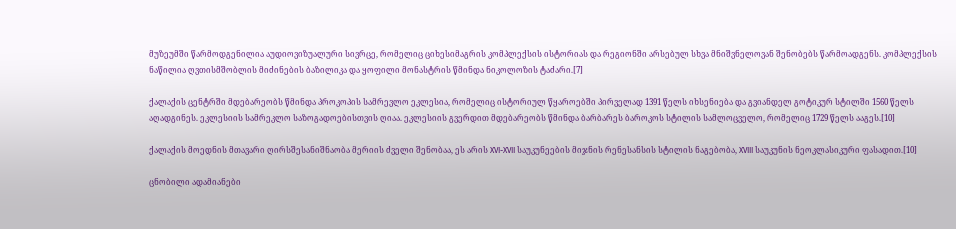მუზეუმში წარმოდგენილია აუდიოვიზუალური სივრცე, რომელიც ციხესიმაგრის კომპლექსის ისტორიას და რეგიონში არსებულ სხვა მნიშვნელოვან შენობებს წარმოადგენს. კომპლექსის ნაწილია ღვთისმშობლის მიძინების ბაზილიკა და ყოფილი მონასტრის წმინდა ნიკოლოზის ტაძარი.[7]

ქალაქის ცენტრში მდებარეობს წმინდა პროკოპის სამრევლო ეკლესია, რომელიც ისტორიულ წყაროებში პირველად 1391 წელს იხსენიება და გვიანდელ გოტიკურ სტილში 1560 წელს აღადგინეს. ეკლესიის სამრეკლო საზოგადოებისთვის ღიაა. ეკლესიის გვერდით მდებარეობს წმინდა ბარბარეს ბაროკოს სტილის სამლოცველო, რომელიც 1729 წელს ააგეს.[10]

ქალაქის მოედნის მთავარი ღირსშესანიშნაობა მერიის ძველი შენობაა, ეს არის XVI-XVII საუკუნეების მიჯნის რენესანსის სტილის ნაგებობა, XVIII საუკუნის ნეოკლასიკური ფასადით.[10]

ცნობილი ადამიანები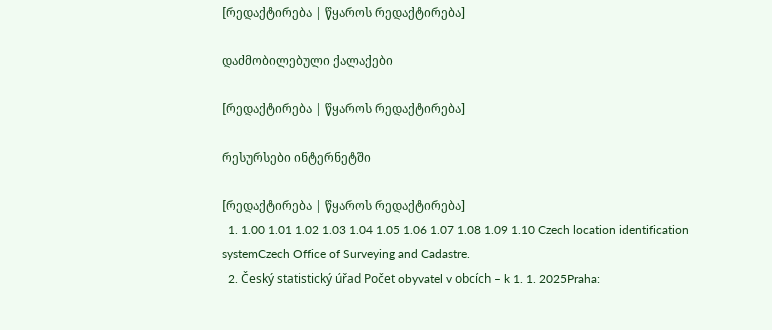[რედაქტირება | წყაროს რედაქტირება]

დაძმობილებული ქალაქები

[რედაქტირება | წყაროს რედაქტირება]

რესურსები ინტერნეტში

[რედაქტირება | წყაროს რედაქტირება]
  1. 1.00 1.01 1.02 1.03 1.04 1.05 1.06 1.07 1.08 1.09 1.10 Czech location identification systemCzech Office of Surveying and Cadastre.
  2. Český statistický úřad Počet obyvatel v obcích – k 1. 1. 2025Praha: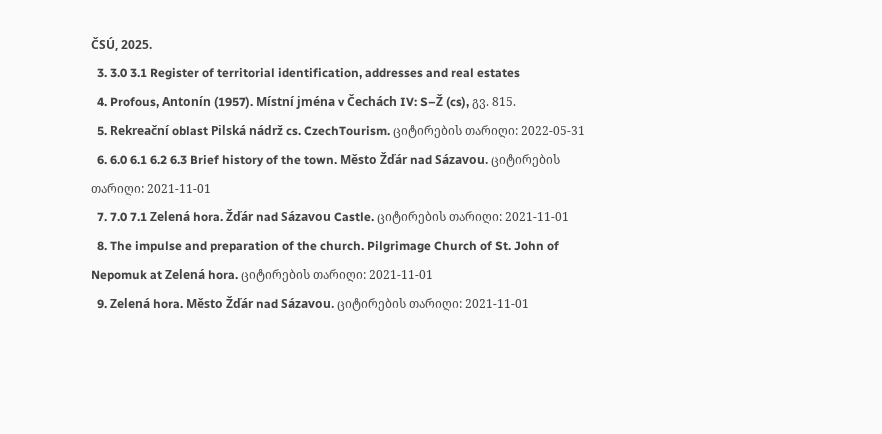ČSÚ, 2025.
  3. 3.0 3.1 Register of territorial identification, addresses and real estates
  4. Profous, Antonín (1957). Místní jména v Čechách IV: S–Ž (cs), გვ. 815.
  5. Rekreační oblast Pilská nádrž cs. CzechTourism. ციტირების თარიღი: 2022-05-31
  6. 6.0 6.1 6.2 6.3 Brief history of the town. Město Žďár nad Sázavou. ციტირების თარიღი: 2021-11-01
  7. 7.0 7.1 Zelená hora. Žďár nad Sázavou Castle. ციტირების თარიღი: 2021-11-01
  8. The impulse and preparation of the church. Pilgrimage Church of St. John of Nepomuk at Zelená hora. ციტირების თარიღი: 2021-11-01
  9. Zelená hora. Město Žďár nad Sázavou. ციტირების თარიღი: 2021-11-01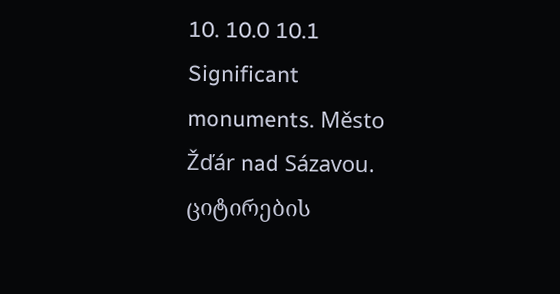10. 10.0 10.1 Significant monuments. Město Žďár nad Sázavou. ციტირების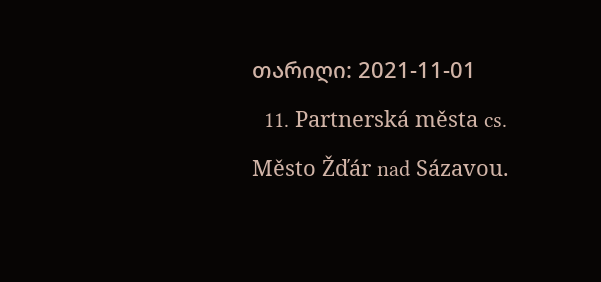თარიღი: 2021-11-01
  11. Partnerská města cs. Město Žďár nad Sázavou.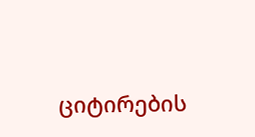ციტირების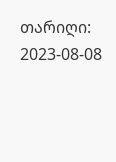თარიღი: 2023-08-08